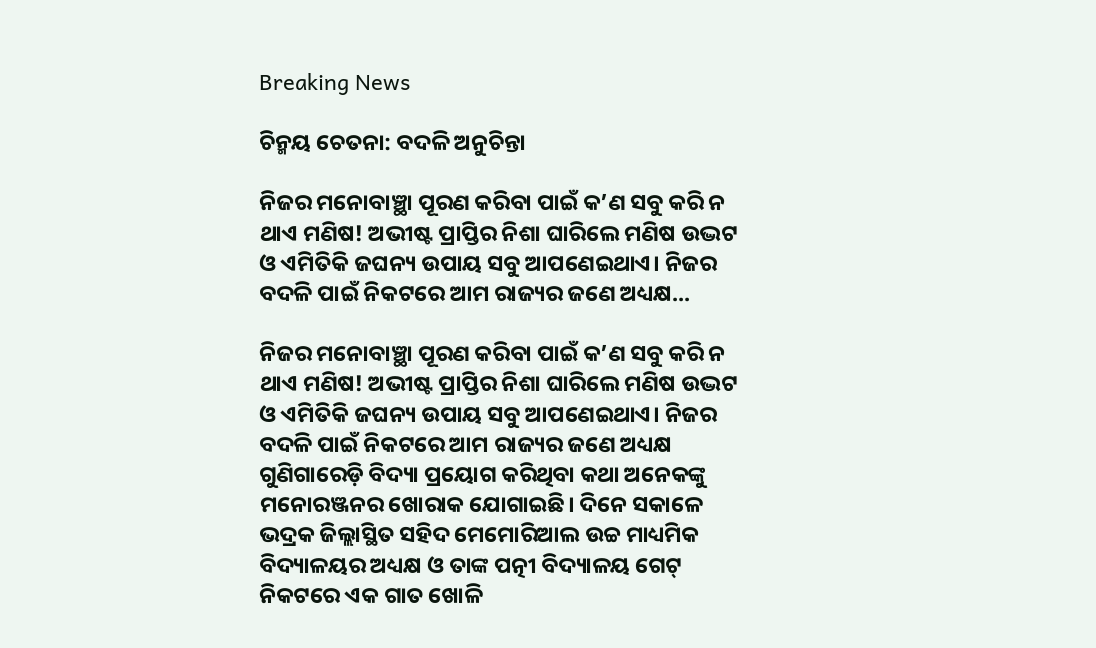Breaking News

ଚିନ୍ମୟ ଚେତନା: ବଦଳି ଅନୁଚିନ୍ତା

ନିଜର ମନୋବାଞ୍ଛା ପୂରଣ କରିବା ପାଇଁ କ’ଣ ସବୁ କରି ନ ଥାଏ ମଣିଷ! ଅଭୀଷ୍ଟ ପ୍ରାପ୍ତିର ନିଶା ଘାରିଲେ ମଣିଷ ଉଦ୍ଭଟ ଓ ଏମିତିକି ଜଘନ୍ୟ ଉପାୟ ସବୁ ଆପଣେଇଥାଏ। ନିଜର ବଦଳି ପାଇଁ ନିକଟରେ ଆମ ରାଜ୍ୟର ଜଣେ ଅଧ୍ୟକ୍ଷ...

ନିଜର ମନୋବାଞ୍ଛା ପୂରଣ କରିବା ପାଇଁ କ’ଣ ସବୁ କରି ନ ଥାଏ ମଣିଷ! ଅଭୀଷ୍ଟ ପ୍ରାପ୍ତିର ନିଶା ଘାରିଲେ ମଣିଷ ଉଦ୍ଭଟ ଓ ଏମିତିକି ଜଘନ୍ୟ ଉପାୟ ସବୁ ଆପଣେଇଥାଏ। ନିଜର ବଦଳି ପାଇଁ ନିକଟରେ ଆମ ରାଜ୍ୟର ଜଣେ ଅଧ୍ୟକ୍ଷ ଗୁଣିଗାରେଡ଼ି ବିଦ୍ୟା ପ୍ରୟୋଗ କରିଥିବା କଥା ଅନେକଙ୍କୁ ମନୋରଞ୍ଜନର ଖୋରାକ ଯୋଗାଇଛି। ଦିନେ ସକାଳେ ଭଦ୍ରକ ଜିଲ୍ଲାସ୍ଥିତ ସହିଦ ମେମୋରିଆଲ ଉଚ୍ଚ ମାଧ୍ୟମିକ ବିଦ୍ୟାଳୟର ଅଧ୍ୟକ୍ଷ ଓ ତାଙ୍କ ପତ୍ନୀ ବିଦ୍ୟାଳୟ ଗେଟ୍‌ ନିକଟରେ ଏକ ଗାତ ଖୋଳି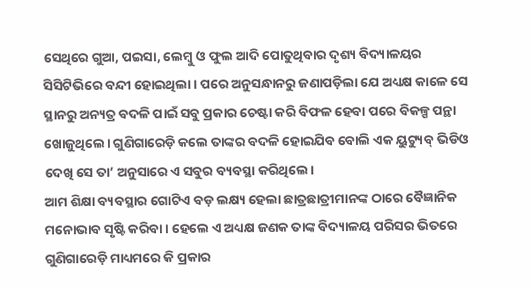ସେଥିରେ ଗୁଆ, ପଇସା, ଲେମ୍ବୁ ଓ ଫୁଲ ଆଦି ପୋତୁଥିବାର ଦୃଶ୍ୟ ବିଦ୍ୟାଳୟର ସିସିଟିଭିରେ ବନ୍ଦୀ ହୋଇଥିଲା। ପରେ ଅନୁସନ୍ଧାନରୁ ଜଣାପଡ଼ିଲା ଯେ ଅଧ୍ୟକ୍ଷ କାଳେ ସେ ସ୍ଥାନରୁ ଅନ୍ୟତ୍ର ବଦଳି ପାଇଁ ସବୁ ପ୍ରକାର ଚେଷ୍ଟା କରି ବିଫଳ ହେବା ପରେ ବିକଳ୍ପ ପନ୍ଥା ଖୋଜୁଥିଲେ। ଗୁଣିଗାରେଡ଼ି କଲେ ତାଙ୍କର ବଦଳି ହୋଇଯିବ ବୋଲି ଏକ ୟୁଟ୍ୟୁବ୍‌ ଭିଡିଓ ଦେଖି ସେ ତା’ ଅନୁସାରେ ଏ ସବୁର ବ୍ୟବସ୍ଥା କରିଥିଲେ।
ଆମ ଶିକ୍ଷା ବ୍ୟବସ୍ଥାର ଗୋଟିଏ ବଡ଼ ଲକ୍ଷ୍ୟ ହେଲା ଛାତ୍ରଛାତ୍ରୀମାନଙ୍କ ଠାରେ ବୈଜ୍ଞାନିକ ମନୋଭାବ ସୃଷ୍ଟି କରିବା। ହେଲେ ଏ ଅଧ୍ୟକ୍ଷ ଜଣକ ତାଙ୍କ ବିଦ୍ୟାଳୟ ପରିସର ଭିତରେ ଗୁଣିଗାରେଡ଼ି ମାଧ୍ୟମରେ କି ପ୍ରକାର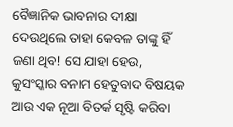ବୈଜ୍ଞାନିକ ଭାବନାର ଦୀକ୍ଷା ଦେଉଥିଲେ ତାହା କେବଳ ତାଙ୍କୁ ହିଁ ଜଣା ଥିବ! ସେ ଯାହା ହେଉ, କୁସଂସ୍କାର ବନାମ ହେତୁବାଦ ବିଷୟକ ଆଉ ଏକ ନୂଆ ବିତର୍କ ସୃଷ୍ଟି କରିବା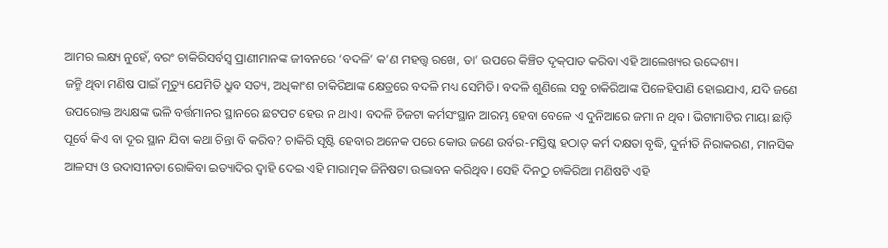ଆମର ଲକ୍ଷ୍ୟ ନୁହେଁ, ବରଂ ଚାକିରିସର୍ବସ୍ୱ ପ୍ରାଣୀମାନଙ୍କ ଜୀବନରେ ‘ବଦଳି’ କ’ଣ ମହତ୍ତ୍ୱ ରଖେ, ତା’ ଉପରେ କିଞ୍ଚିତ ଦୃକ୍‌ପାତ କରିବା ଏହି ଆଲେଖ୍ୟର ଉଦ୍ଦେଶ୍ୟ।
ଜନ୍ମି ଥିବା ମଣିଷ ପାଇଁ ମୃତ୍ୟୁ ଯେମିତି ଧ୍ରୁବ ସତ୍ୟ, ଅଧିକାଂଶ ଚାକିରିଆଙ୍କ କ୍ଷେତ୍ରରେ ବଦଳି ମଧ୍ୟ ସେମିତି। ବଦଳି ଶୁଣିଲେ ସବୁ ଚାକିରିଆଙ୍କ ପିଳେହିପାଣି ହୋଇଯାଏ, ଯଦି ଜଣେ ଉପରୋକ୍ତ ଅଧ୍ୟକ୍ଷଙ୍କ ଭଳି ବର୍ତ୍ତମାନର ସ୍ଥାନରେ ଛଟପଟ ହେଉ ନ ଥାଏ। ବଦଳି ଚିଜଟା କର୍ମସଂସ୍ଥାନ ଆରମ୍ଭ ହେବା ବେଳେ ଏ ଦୁନିଆରେ ଜମା ନ ଥିବ। ଭିଟାମାଟିର ମାୟା ଛାଡ଼ି ପୂର୍ବେ କିଏ ବା ଦୂର ସ୍ଥାନ ଯିବା କଥା ଚିନ୍ତା ବି କରିବ? ଚାକିରି ସୃଷ୍ଟି ହେବାର ଅନେକ ପରେ କୋଉ ଜଣେ ଉର୍ବର-ମସ୍ତିଷ୍କ ହଠାତ୍ କର୍ମ ଦକ୍ଷତା ବୃଦ୍ଧି, ଦୁର୍ନୀତି ନିରାକରଣ, ମାନସିକ ଆଳସ୍ୟ ଓ ଉଦାସୀନତା ରୋକିବା ଇତ୍ୟାଦିର ଦ୍ୱାହି ଦେଇ ଏହି ମାରାତ୍ମକ ଜିନିଷଟା ଉଦ୍ଭାବନ କରିଥିବ। ସେହି ଦିନଠୁ ଚାକିରିଆ ମଣିଷଟି ଏହି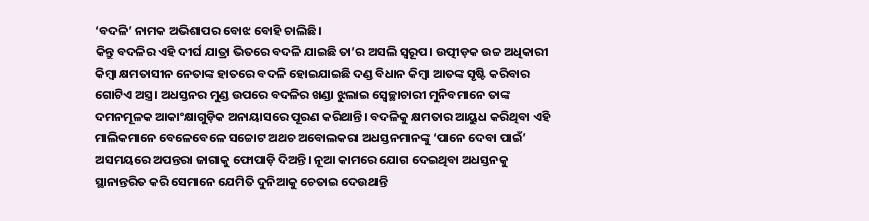‘ବଦଳି’ ନାମକ ଅଭିଶାପର ବୋଝ ବୋହି ଚାଲିଛି।
କିନ୍ତୁ ବଦଳିର ଏହି ଦୀର୍ଘ ଯାତ୍ରା ଭିତରେ ବଦଳି ଯାଇଛି ତା’ର ଅସଲି ସ୍ୱରୂପ। ଉତ୍ପୀଡ଼କ ଉଚ୍ଚ ଅଧିକାରୀ କିମ୍ବା କ୍ଷମତାସୀନ ନେତାଙ୍କ ହାତରେ ବଦଳି ହୋଇଯାଇଛି ଦଣ୍ଡ ବିଧାନ କିମ୍ବା ଆତଙ୍କ ସୃଷ୍ଟି କରିବାର ଗୋଟିଏ ଅସ୍ତ୍ର। ଅଧସ୍ତନର ମୁଣ୍ଡ ଉପରେ ବଦଳିର ଖଣ୍ଡା ଝୁଲାଇ ସ୍ୱେଚ୍ଛାଚାରୀ ମୁନିବମାନେ ତାଙ୍କ ଦମନମୂଳକ ଆକାଂକ୍ଷାଗୁଡ଼ିକ ଅନାୟାସରେ ପୂରଣ କରିଥାନ୍ତି। ବଦଳିକୁ କ୍ଷମତାର ଆୟୁଧ କରିଥିବା ଏହି ମାଲିକମାନେ ବେଳେବେଳେ ସଚ୍ଚୋଟ ଅଥଚ ଅବୋଲକରା ଅଧସ୍ତନମାନଙ୍କୁ ‘ପାନେ ଦେବା ପାଇଁ’ ଅସମୟରେ ଅପନ୍ତରା ଜାଗାକୁ ଫୋପାଡ଼ି ଦିଅନ୍ତି। ନୂଆ କାମରେ ଯୋଗ ଦେଇଥିବା ଅଧସ୍ତନକୁ ସ୍ଥାନାନ୍ତରିତ କରି ସେମାନେ ଯେମିତି ଦୁନିଆକୁ ଚେତାଇ ଦେଉଥାନ୍ତି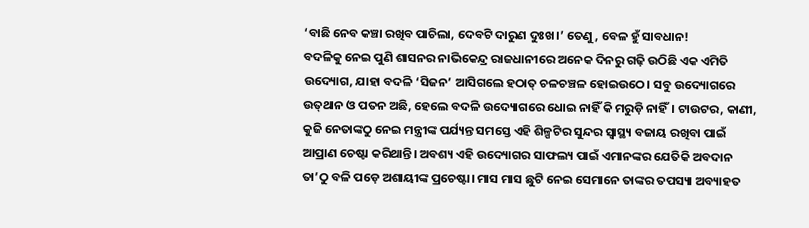‘ବାଛି ନେବ କଞ୍ଚା ରଖିବ ପାଚିଲା, ଦେବଟି ଦାରୁଣ ଦୁଃଖ।’ ତେଣୁ, ବେଳ ହୁଁ ସାବଧାନ!
ବଦଳିକୁ ନେଇ ପୁଣି ଶାସନର ନାଭିକେନ୍ଦ୍ର ରାଜଧାନୀରେ ଅନେକ ଦିନରୁ ଗଢ଼ି ଉଠିଛି ଏକ ଏମିତି ଉଦ୍ୟୋଗ, ଯାହା ବଦଳି ‘ସିଜନ’ ଆସିଗଲେ ହଠାତ୍ ଚଳଚଞ୍ଚଳ ହୋଇଉଠେ। ସବୁ ଉଦ୍ୟୋଗରେ ଉତ୍‌ଥାନ ଓ ପତନ ଅଛି, ହେଲେ ବଦଳି ଉଦ୍ୟୋଗରେ ଧୋଇ ନାହିଁ କି ମରୁଡ଼ି ନାହିଁ। ଟାଉଟର, କାଣୀ, କୁଜି ନେତାଙ୍କଠୁ ନେଇ ମନ୍ତ୍ରୀଙ୍କ ପର୍ଯ୍ୟନ୍ତ ସମସ୍ତେ ଏହି ଶିଳ୍ପଟିର ସୁନ୍ଦର ସ୍ୱାସ୍ଥ୍ୟ ବଜାୟ ରଖିବା ପାଇଁ ଆପ୍ରାଣ ଚେଷ୍ଟା କରିଥାନ୍ତି। ଅବଶ୍ୟ ଏହି ଉଦ୍ୟୋଗର ସାଫଲ୍ୟ ପାଇଁ ଏମାନଙ୍କର ଯେତିକି ଅବଦାନ ତା’ଠୁ ବଳି ପଡ଼େ ଅଶାୟୀଙ୍କ ପ୍ରଚେଷ୍ଟା। ମାସ ମାସ ଛୁଟି ନେଇ ସେମାନେ ତାଙ୍କର ତପସ୍ୟା ଅବ୍ୟାହତ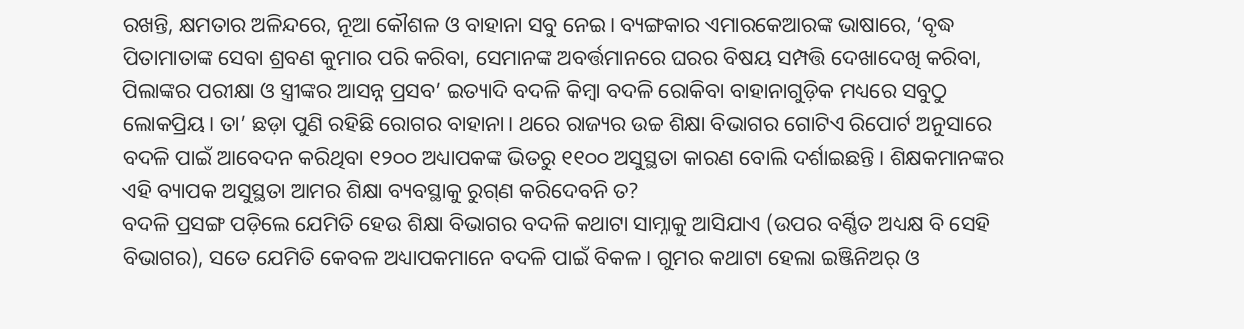ରଖନ୍ତି, କ୍ଷମତାର ଅଳିନ୍ଦରେ, ନୂଆ କୌଶଳ ଓ ବାହାନା ସବୁ ନେଇ। ବ୍ୟଙ୍ଗକାର ଏମାରକେଆରଙ୍କ ଭାଷାରେ, ‘ବୃଦ୍ଧ ପିତାମାତାଙ୍କ ସେବା ଶ୍ରବଣ କୁମାର ପରି କରିବା, ସେମାନଙ୍କ ଅବର୍ତ୍ତମାନରେ ଘରର ବିଷୟ ସମ୍ପତ୍ତି ଦେଖାଦେଖି କରିବା, ପିଲାଙ୍କର ପରୀକ୍ଷା ଓ ସ୍ତ୍ରୀଙ୍କର ଆସନ୍ନ ପ୍ରସବ’ ଇତ୍ୟାଦି ବଦଳି କିମ୍ବା ବଦଳି ରୋକିବା ବାହାନାଗୁଡ଼ିକ ମଧ୍ୟରେ ସବୁଠୁ ଲୋକପ୍ରିୟ। ତା’ ଛଡ଼ା ପୁଣି ରହିଛି ରୋଗର ବାହାନା। ଥରେ ରାଜ୍ୟର ଉଚ୍ଚ ଶିକ୍ଷା ବିଭାଗର ଗୋଟିଏ ରିପୋର୍ଟ ଅନୁସାରେ ବଦଳି ପାଇଁ ଆବେଦନ କରିଥିବା ୧୨୦୦ ଅଧ୍ୟାପକଙ୍କ ଭିତରୁ ୧୧୦୦ ଅସୁସ୍ଥତା କାରଣ ବୋଲି ଦର୍ଶାଇଛନ୍ତି। ଶିକ୍ଷକମାନଙ୍କର ଏହି ବ୍ୟାପକ ଅସୁସ୍ଥତା ଆମର ଶିକ୍ଷା ବ୍ୟବସ୍ଥାକୁ ରୁଗ୍‌ଣ କରିଦେବନି ତ?
ବଦଳି ପ୍ରସଙ୍ଗ ପଡ଼ିଲେ ଯେମିତି ହେଉ ଶିକ୍ଷା ବିଭାଗର ବଦଳି କଥାଟା ସାମ୍ନାକୁ ଆସିଯାଏ (ଉପର ବର୍ଣ୍ଣିତ ଅଧ୍ୟକ୍ଷ ବି ସେହି ବିଭାଗର), ସତେ ଯେମିତି କେବଳ ଅଧ୍ୟାପକମାନେ ବଦଳି ପାଇଁ ବିକଳ। ଗୁମର କଥାଟା ହେଲା ଇଞ୍ଜିନିଅର୍ ଓ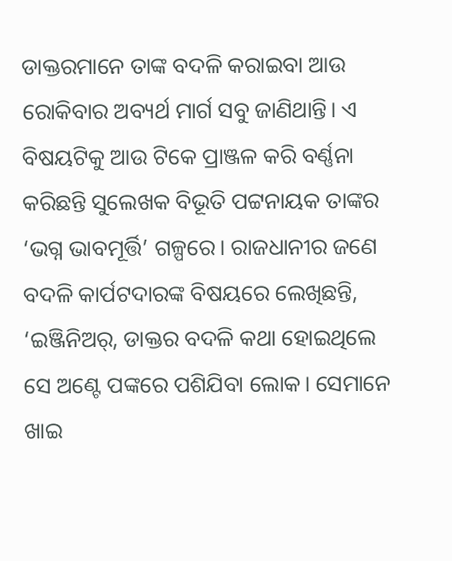ଡାକ୍ତରମାନେ ତାଙ୍କ ବଦଳି କରାଇବା ଆଉ ରୋକିବାର ଅବ୍ୟର୍ଥ ମାର୍ଗ ସବୁ ଜାଣିଥାନ୍ତି। ଏ ବିଷୟଟିକୁ ଆଉ ଟିକେ ପ୍ରାଞ୍ଜଳ କରି ବର୍ଣ୍ଣନା କରିଛନ୍ତି ସୁଲେଖକ ବିଭୂତି ପଟ୍ଟନାୟକ ତାଙ୍କର ‘ଭଗ୍ନ ଭାବମୂର୍ତ୍ତି’ ଗଳ୍ପରେ। ରାଜଧାନୀର ଜଣେ ବଦଳି କାର୍ପଟଦାରଙ୍କ ବିଷୟରେ ଲେଖିଛନ୍ତି, ‘ଇଞ୍ଜିନିଅର୍, ଡାକ୍ତର ବଦଳି କଥା ହୋଇଥିଲେ ସେ ଅଣ୍ଟେ ପଙ୍କରେ ପଶିଯିବା ଲୋକ। ସେମାନେ ଖାଇ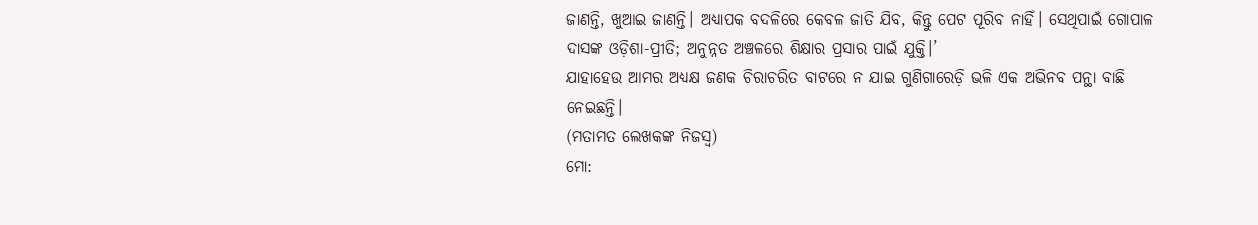ଜାଣନ୍ତି, ଖୁଆଇ ଜାଣନ୍ତି। ଅଧ୍ୟାପକ ବଦଳିରେ କେବଳ ଜାତି ଯିବ, କିନ୍ତୁ ପେଟ ପୂରିବ ନାହିଁ। ସେଥିପାଇଁ ଗୋପାଳ ଦାସଙ୍କ ଓଡ଼ିଶା-ପ୍ରୀତି; ଅନୁନ୍ନତ ଅଞ୍ଚଳରେ ଶିକ୍ଷାର ପ୍ରସାର ପାଇଁ ଯୁକ୍ତି।’
ଯାହାହେଉ ଆମର ଅଧ୍ୟକ୍ଷ ଜଣକ ଚିରାଚରିତ ବାଟରେ ନ ଯାଇ ଗୁଣିଗାରେଡ଼ି ଭଳି ଏକ ଅଭିନବ ପନ୍ଥା ବାଛି ନେଇଛନ୍ତି।
(ମତାମତ ଲେଖକଙ୍କ ନିଜସ୍ବ)
ମୋ: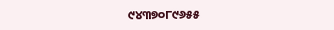୯୪୩୭୦୮୯୬୫୫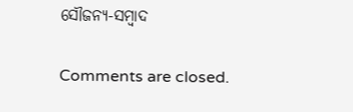ସୌଜନ୍ୟ-ସମ୍ୱାଦ

Comments are closed.